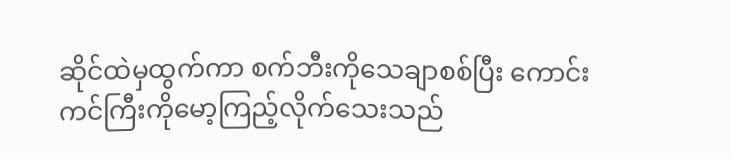ဆိုင်ထဲမှထွက်ကာ စက်ဘီးကိုသေချာစစ်ပြီး ကောင်းကင်ကြီးကိုမော့ကြည့်လိုက်သေးသည်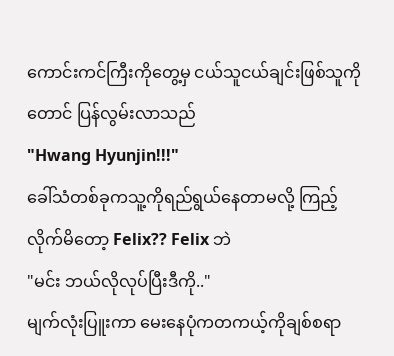ကောင်းကင်ကြီးကိုတွေ့မှ ငယ်သူငယ်ချင်းဖြစ်သူကိုတောင် ပြန်လွမ်းလာသည်
"Hwang Hyunjin!!!"
ခေါ်သံတစ်ခုကသူ့ကိုရည်ရွယ်နေတာမလို့ ကြည့်လိုက်မိတော့ Felix?? Felix ဘဲ
"မင်း ဘယ်လိုလုပ်ပြီးဒီကို.."
မျက်လုံးပြူးကာ မေးနေပုံကတကယ့်ကိုချစ်စရာ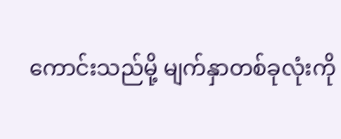ကောင်းသည်မို့ မျက်နှာတစ်ခုလုံးကို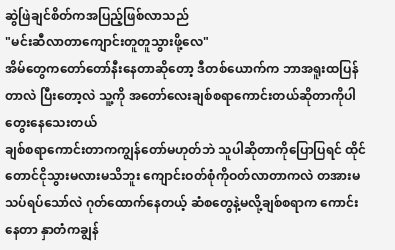ဆွဲဖြဲချင်စိတ်ကအပြည့်ဖြစ်လာသည်
"မင်းဆီလာတာကျောင်းတူတူသွားဖို့လေ"
အိမ်တွေကတော်တော်နီးနေတာဆိုတော့ ဒီတစ်ယောက်က ဘာအရူးထပြန်တာလဲ ပြီးတော့လဲ သူ့ကို အတော်လေးချစ်စရာကောင်းတယ်ဆိုတာကိုပါ တွေးနေသေးတယ်
ချစ်စရာကောင်းတာကကျွန်တော်မဟုတ်ဘဲ သူပါဆိုတာကိုပြောပြရင် ထိုင်တောင်ငိုသွားမလားမသိဘူး ကျောင်းဝတ်စုံကိုဝတ်လာတာကလဲ တအားမသပ်ရပ်သော်လဲ ဂုတ်ထောက်နေတယ့် ဆံစတွေနဲ့မလို့ချစ်စရာက ကောင်းနေတာ နှာတံကချွန်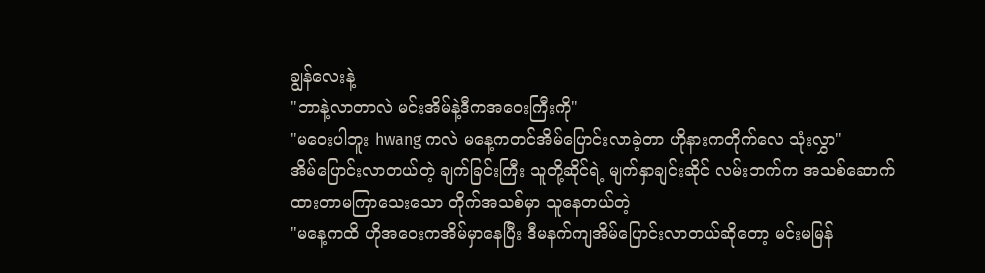ချွန်လေးနဲ့
"ဘာနဲ့လာတာလဲ မင်းအိမ်နဲ့ဒီကအဝေးကြီးကို"
"မဝေးပါဘူး hwang ကလဲ မနေ့ကတင်အိမ်ပြောင်းလာခဲ့တာ ဟိုနားကတိုက်လေ သုံးလွှာ"
အိမ်ပြောင်းလာတယ်တဲ့ ချက်ခြင်းကြီး သူတို့ဆိုင်ရဲ့ မျက်နှာချင်းဆိုင် လမ်းဘက်က အသစ်ဆောက်ထားတာမကြာသေးသော တိုက်အသစ်မှာ သူနေတယ်တဲ့
"မနေ့ကထိ ဟိုအဝေးကအိမ်မှာနေပြီး ဒီမနက်ကျအိမ်ပြောင်းလာတယ်ဆိုတော့ မင်းမမြန်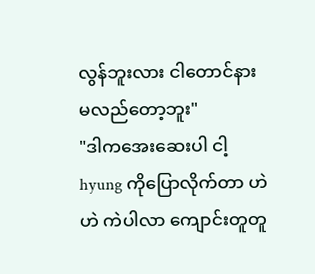လွန်ဘူးလား ငါတောင်နားမလည်တော့ဘူး"
"ဒါကအေးဆေးပါ ငါ့ hyung ကိုပြောလိုက်တာ ဟဲဟဲ ကဲပါလာ ကျောင်းတူတူ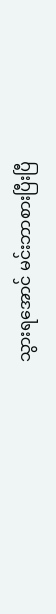သွားရအောင် မင်းဘာစားပြီးပြီ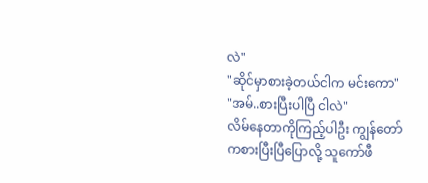လဲ"
"ဆိုင်မှာစားခဲ့တယ်ငါက မင်းကော"
"အမ်..စားပြီးပါပြီ ငါလဲ"
လိမ်နေတာကိုကြည့်ပါဦး ကျွန်တော်ကစားပြီးပြီပြောလို့ သူကော်ဖီ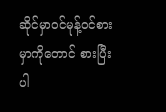ဆိုင်မှာဝင်မုန့်ဝင်စားမှာကိုတောင် စားပြီးပါ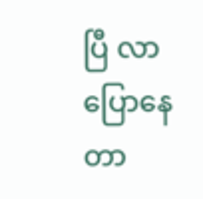ပြီ လာပြောနေတာ